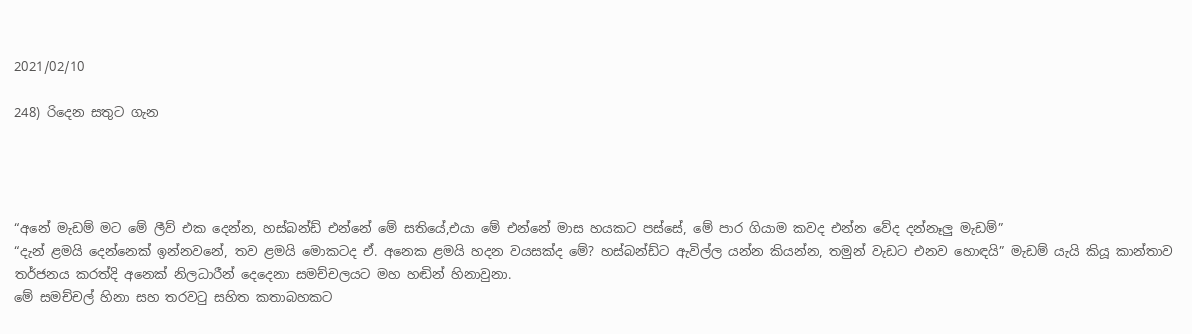2021/02/10

248) රිදෙන සතුට ගැන




“අනේ මැඩම් මට මේ ලීව් එක දෙන්න, හස්බන්ඩ් එන්නේ මේ සතියේ,එයා මේ එන්නේ මාස හයකට පස්සේ, මේ පාර ගියාම කවද එන්න වේද දන්නෑලු මැඩම්”
“දැන් ළමයි දෙන්නෙක් ඉන්නවනේ, තව ළමයි මොකටද ඒ. අනෙක ළමයි හදන වයසක්ද මේ? හස්බන්ඩ්ට ඇවිල්ල යන්න කියන්න, තමුන් වැඩට එනව හොඳයි” මැඩම් යැයි කියූ කාන්තාව තර්ජනය කරත්දි අනෙක් නිලධාරීන් දෙදෙනා සමච්චලයට මහ හඬින් හිනාවුනා.
මේ සමච්චල් හිනා සහ තරවටු සහිත කතාබහකට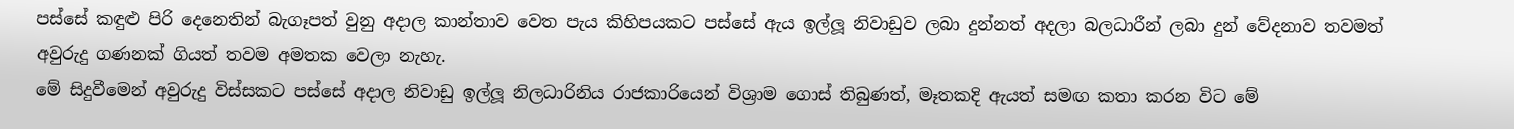පස්සේ කඳුළු පිරි දෙනෙතින් බැගෑපත් වුනු අදාල කාන්තාව වෙත පැය කිහිපයකට පස්සේ ඇය ඉල්ලූ නිවාඩුව ලබා දුන්නත් අදලා බලධාරීන් ලබා දුන් වේදනාව තවමත් අවුරුදු ගණනක් ගියත් තවම අමතක වෙලා නැහැ.
මේ සිදුවීමෙන් අවුරුදු විස්සකට පස්සේ අදාල නිවාඩු ඉල්ලූ නිලධාරිනිය රාජකාරියෙන් විශ්‍රාම ගොස් තිබුණත්, මෑතකදි ඇයත් සමඟ කතා කරන විට මේ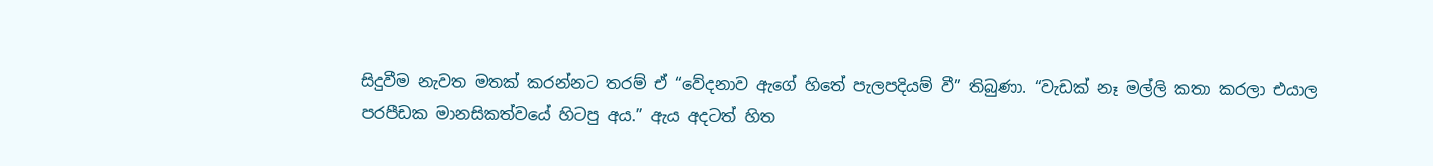සිදුවීම නැවත මතක් කරන්නට තරම් ඒ “වේදනාව ඇගේ හිතේ පැලපදියම් වී” තිබුණා. “වැඩක් නෑ මල්ලි කතා කරලා එයාල පරපීඩක මානසිකත්වයේ හිටපු අය.” ඇය අදටත් හිත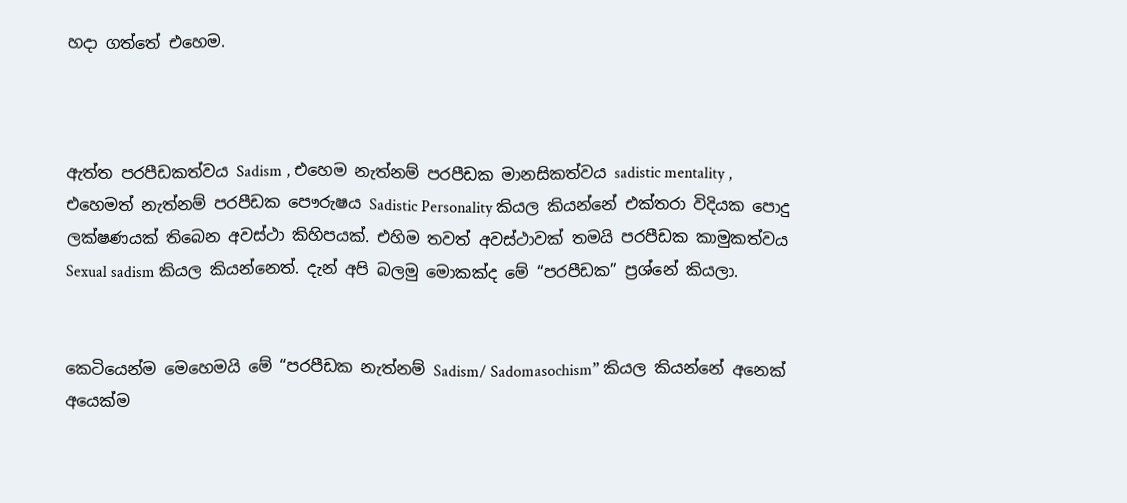හදා ගත්තේ එහෙම.



ඇත්ත පරපීඩකත්වය Sadism , එහෙම නැත්නම් පරපීඩක මානසිකත්වය sadistic mentality , එහෙමත් නැත්නම් පරපීඩක පෞරුෂය Sadistic Personality කියල කියන්නේ එක්තරා විදියක පොදු ලක්ෂණයක් තිබෙන අවස්ථා කිහිපයක්. එහිම තවත් අවස්ථාවක් තමයි පරපීඩක කාමුකත්වය Sexual sadism කියල කියන්නෙත්. දැන් අපි බලමු මොකක්ද මේ “පරපීඩක” ප්‍රශ්නේ කියලා.


කෙටියෙන්ම මෙහෙමයි මේ “පරපීඩක නැත්නම් Sadism/ Sadomasochism” කියල කියන්නේ අනෙක් අයෙක්ම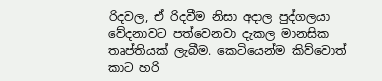රිදවල, ඒ රිදවීම නිසා අදාල පුද්ගලයා වේදනාවට පත්වෙනවා දැකල මානසික තෘප්තියක් ලැබීම. කෙටියෙන්ම කිව්වොත් කාට හරි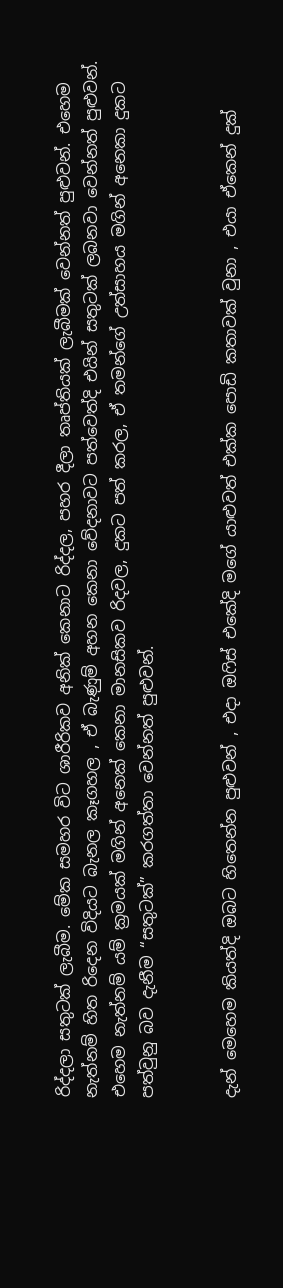රිද්දලා සතුටක් ලැබීම. මේක සමහර විට ශාරීරිකව අනික් කෙනාට රිද්දල, පහර දීලා තෘප්තියක් ලැබීමක් වෙන්නත් පුළුවන්. එහෙම නැත්නම් හිත රිදෙන විදියට බැනල කෑගහල , ඒ බැණුම් අහන කෙනා වේදනාවට පත්වෙත්දි එයින් සතුටක් ලබනවා වෙන්නත් පුළුවන්. එහෙම නැත්නම් යම් ක්‍රමයක් මගින් අනෙක් කෙනා මානසිකව රිදවල, දුකට පත් කරල, ඒ තමන්ගේ උත්සාහය මගින් අනෙකා දුකට පත්වුනු බව දැනීම “සතුටක්” කරගත්තා වෙන්නත් පුළුවන්.


දැන් මෙහෙම කියත්දි ඔබට හිතෙන්න පුළුවන් , එදා ඔෆිස් එකේදි මගේ යාළුවත් එක්ක පොඩි කතාවක් වුනා , එයා ඒකෙන් දුක්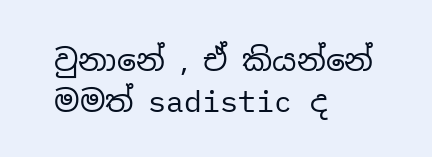වුනානේ , ඒ කියන්නේ මමත් sadistic ද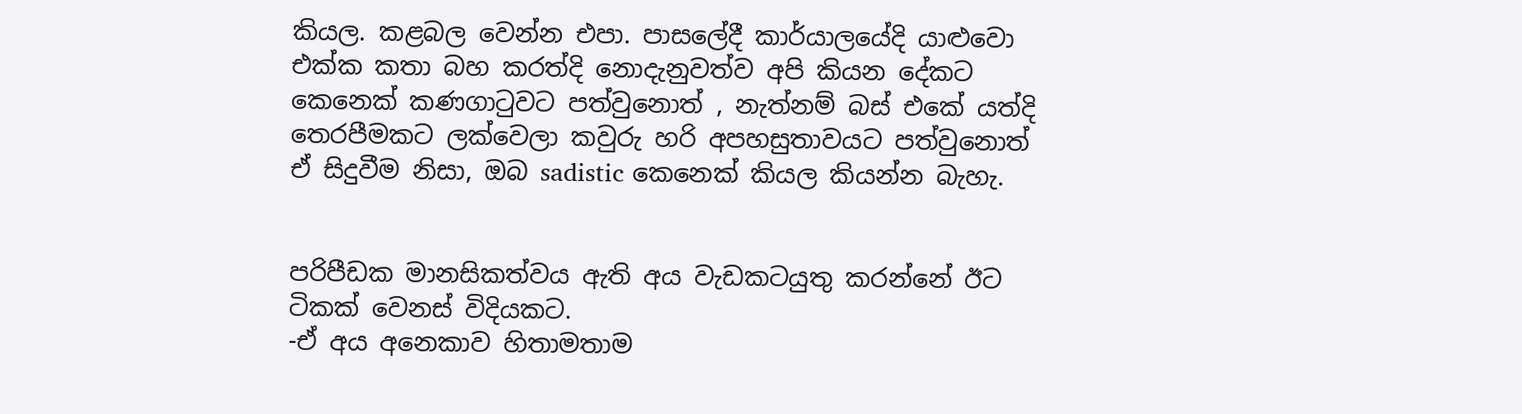කියල. කළබල වෙන්න එපා. පාසලේදී කාර්යාලයේදි යාළුවො එක්ක කතා බහ කරත්දි නොදැනුවත්ව අපි කියන දේකට කෙනෙක් කණගාටුවට පත්වුනොත් , නැත්නම් බස් එකේ යත්දි තෙරපීමකට ලක්වෙලා කවුරු හරි අපහසුතාවයට පත්වුනොත් ඒ සිදුවීම නිසා, ඔබ sadistic කෙනෙක් කියල කියන්න බැහැ.


පරිපීඩක මානසිකත්වය ඇති අය වැඩකටයුතු කරන්නේ ඊට ටිකක් වෙනස් විදියකට.
-ඒ අය අනෙකාව හිතාමතාම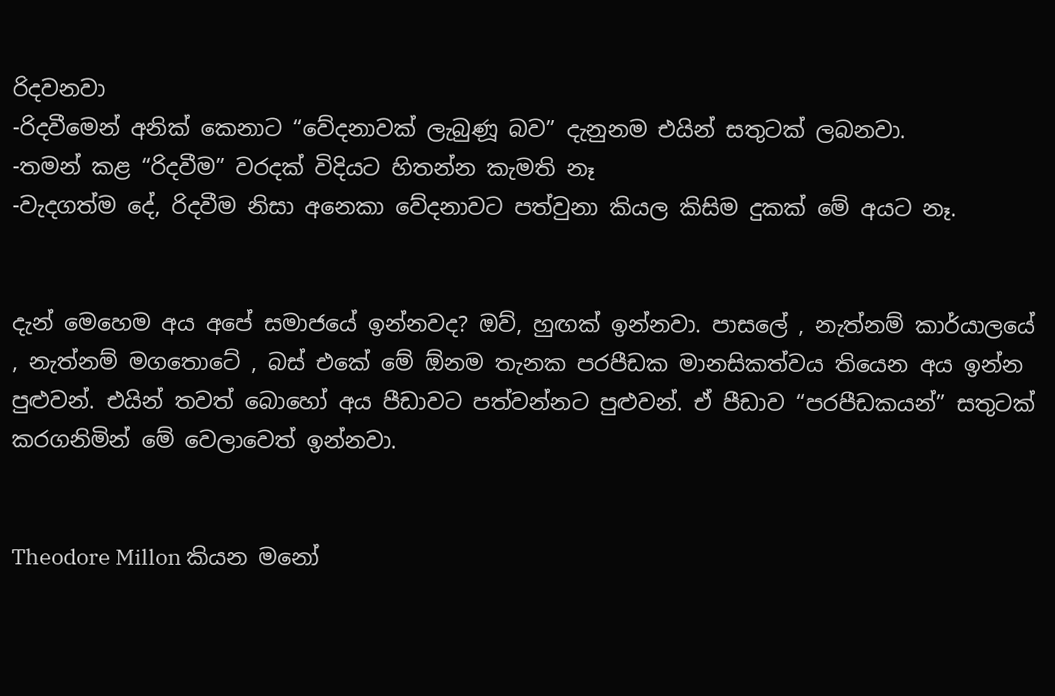රිදවනවා
-රිදවීමෙන් අනික් කෙනාට “වේදනාවක් ලැබුණූ බව” දැනුනම එයින් සතුටක් ලබනවා.
-තමන් කළ “රිදවීම” වරදක් විදියට හිතන්න කැමති නෑ
-වැදගත්ම දේ, රිදවීම නිසා අනෙකා වේදනාවට පත්වුනා කියල කිසිම දුකක් මේ අයට නෑ.


දැන් මෙහෙම අය අපේ සමාජයේ ඉන්නවද? ඔව්, හුඟක් ඉන්නවා. පාසලේ , නැත්නම් කාර්යාලයේ , නැත්නම් මගතොටේ , බස් එකේ මේ ඕනම තැනක පරපීඩක මානසිකත්වය තියෙන අය ඉන්න පුළුවන්. එයින් තවත් බොහෝ අය පීඩාවට පත්වන්නට පුළුවන්. ඒ පීඩාව “පරපීඩකයන්” සතුටක් කරගනිමින් මේ වෙලාවෙත් ඉන්නවා.


Theodore Millon කියන මනෝ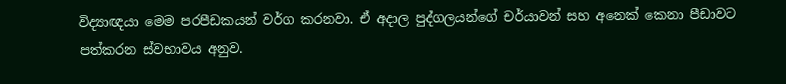විද්‍යාඥයා මෙම පරපීඩකයන් වර්ග කරනවා. ඒ අදාල පුද්ගලයන්ගේ චර්යාවන් සහ අනෙක් කෙනා පීඩාවට පත්කරන ස්වභාවය අනුව.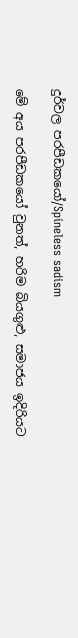දුර්වල පරපීඩකයෝ/Spineless sadism

මේ අය පරපීඩකයෝ වුනත්, හරිම බියගුළු, සමාජය ඉදිරියට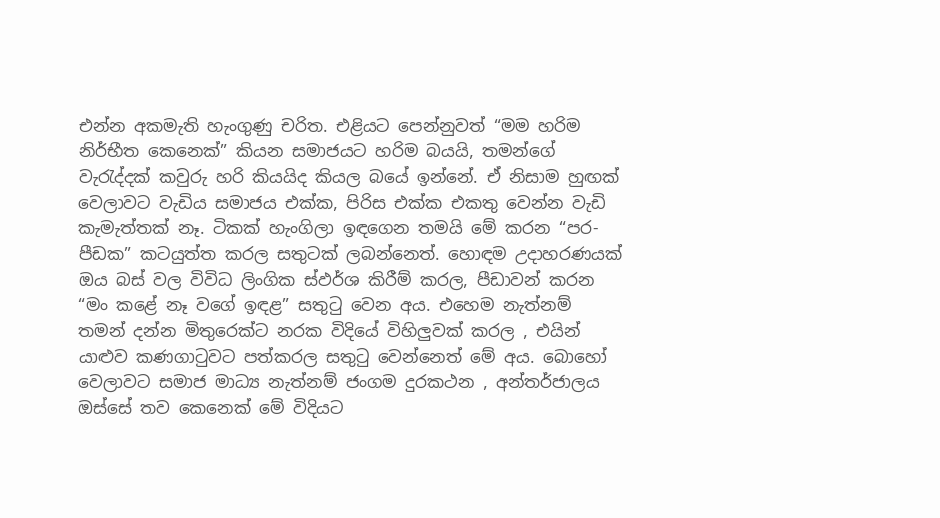එන්න අකමැති හැංගුණු චරිත. එළියට පෙන්නුවත් “මම හරිම නිර්භීත කෙනෙක්” කියන සමාජයට හරිම බයයි, තමන්ගේ වැරැද්දක් කවුරු හරි කියයිද කියල බයේ ඉන්නේ. ඒ නිසාම හුඟක් වෙලාවට වැඩිය සමාජය එක්ක, පිරිස එක්ක එකතු වෙන්න වැඩි කැමැත්තක් නෑ. ටිකක් හැංගිලා ඉඳගෙන තමයි මේ කරන “පර-පීඩක” කටයුත්ත කරල සතුටක් ලබන්නෙත්. හොඳම උදාහරණයක් ඔය බස් වල විවිධ ලිංගික ස්ඵර්ශ කිරීම් කරල, පීඩාවන් කරන “මං කළේ නෑ වගේ ඉඳළ” සතුටු වෙන අය. එහෙම නැත්නම් තමන් දන්න මිතුරෙක්ට නරක විදියේ විහිලුවක් කරල , එයින් යාළුව කණගාටුවට පත්කරල සතුටු වෙන්නෙත් මේ අය. බොහෝ වෙලාවට සමාජ මාධ්‍ය නැත්නම් ජංගම දුරකථන , අන්තර්ජාලය ඔස්සේ තව කෙනෙක් මේ විදියට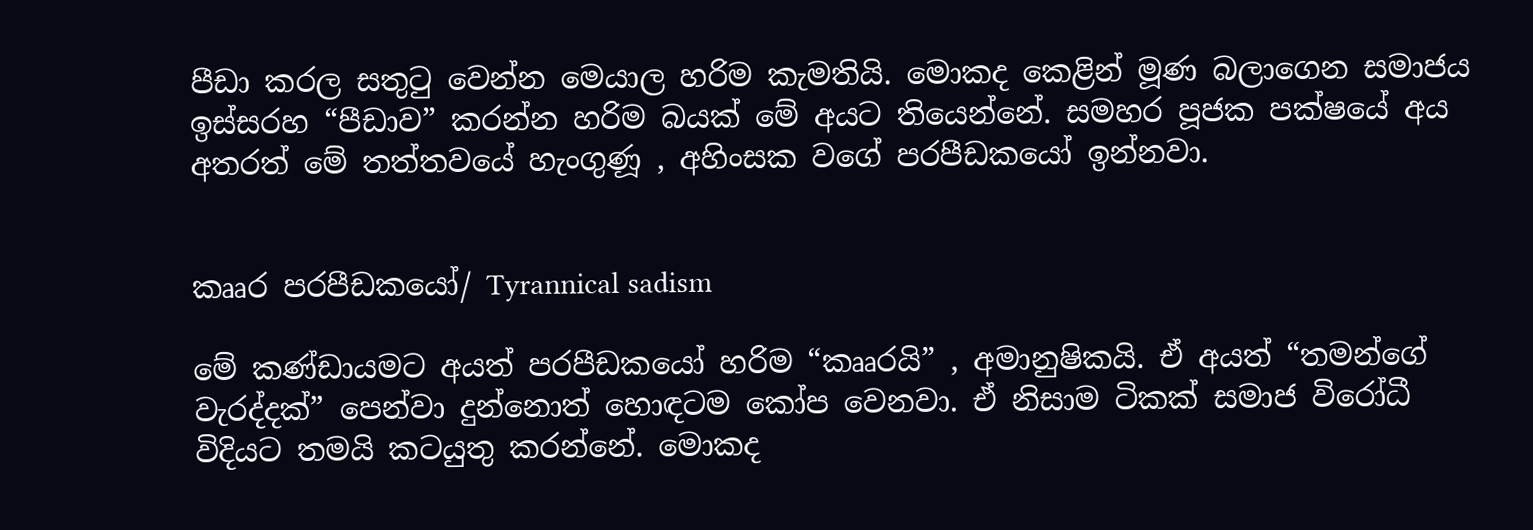පීඩා කරල සතුටු වෙන්න මෙයාල හරිම කැමතියි. මොකද කෙළින් මූණ බලාගෙන සමාජය ඉස්සරහ “පීඩාව” කරන්න හරිම බයක් මේ අයට තියෙන්නේ. සමහර පූජක පක්ෂ‍යේ අය අතරත් මේ තත්තවයේ හැංගුණූ , අහිංසක වගේ පරපීඩකයෝ ඉන්නවා.


කෲර පරපීඩකයෝ/ Tyrannical sadism

මේ කණ්ඩායමට අයත් පරපීඩකයෝ හරිම “කෲරයි” , අමානුෂිකයි. ඒ අයත් “තමන්ගේ වැරද්දක්” පෙන්වා දුන්නොත් හොඳටම කෝප වෙනවා. ඒ නිසාම ටිකක් සමාජ විරෝධී විදියට තමයි කටයුතු කරන්නේ. මොකද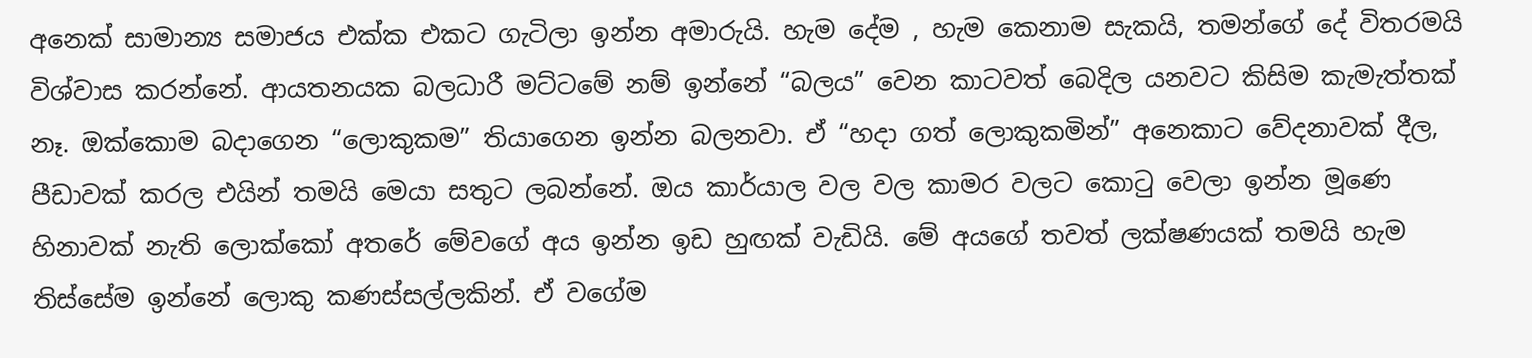අනෙක් සාමාන්‍ය සමාජය එක්ක එකට ගැටිලා ඉන්න අමාරුයි. හැම දේම , හැම කෙනාම සැකයි, තමන්ගේ දේ විතරමයි විශ්වාස කරන්නේ. ආයතනයක බලධාරී මට්ටමේ නම් ඉන්නේ “බලය” වෙන කාටවත් බෙදිල යනව‍ට කිසිම කැමැත්තක් නෑ. ඔක්කොම බදාගෙන “ලොකුකම” තියාගෙන ඉන්න බලනවා. ඒ “හදා ගත් ලොකුකමින්” අනෙකාට ‍වේදනාවක් දීල, පීඩාවක් කරල එයින් තමයි මෙයා සතුට ලබන්නේ. ඔය කාර්යාල වල වල කාමර වලට කොටු වෙලා ඉන්න මූණෙ හිනාවක් නැති ලොක්කෝ අතරේ මේවගේ අය ඉන්න ඉඩ හුඟක් වැඩියි. මේ අයගේ තවත් ලක්ෂණයක් තමයි හැම තිස්සේම ඉන්නේ ලොකු කණස්සල්ලකින්. ඒ වගේම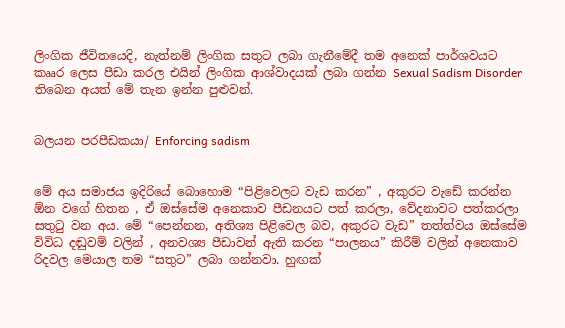ලිංගික ජීවිතයෙදි, නැත්නම් ලිංගික සතුට ලබා ගැනීමේදී තම අනෙක් පාර්ශවයට කෲර ලෙස පීඩා කරල එයින් ලිංගික ආශ්වාදයක් ලබා ගන්න Sexual Sadism Disorder තිබෙන අයත් මේ තැන ඉන්න පුළුවන්.


බලයන පරපීඩකයා/ Enforcing sadism


මේ අය සමාජය ඉදිරියේ බොහොම “පිළිවෙලට වැඩ කරන” , අකුරට වැඩේ ‍කරන්න ඕන වගේ හිතන , ඒ ඔස්සේම අනෙකාව පීඩනයට පත් කරලා, වේදනාවට පත්කරලා සතුටු වන අය. මේ “පෙන්නන, අතිශ්‍ය පිළිවෙල බව, අකුරට වැඩ” තත්ත්වය ඔස්සේම විවිධ දඬුවම් වලින් , අනවශ්‍ය පීඩාවන් ඇති කරන “පාලනය” කිරීම් වලින් අනෙකාව රිදවල මෙයාල තම “සතුට” ලබා ගන්නවා. හුඟක්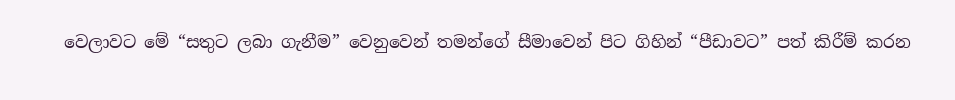වෙලාවට මේ “සතුට ලබා ගැනීම” වෙනුවෙන් තමන්ගේ සීමාවෙන් පිට ගිහින් “පීඩාවට” පත් කිරීම් කරන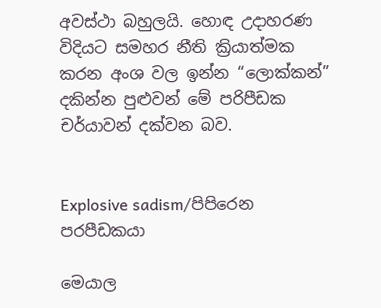අවස්ථා බහුලයි. හොඳ උදාහරණ විදියට සමහර නීති ක්‍රියාත්මක කරන අංශ වල ඉන්න “ලොක්කන්” දකින්න පුළුවන් මේ පරිපීඩක චර්යාවන් දක්වන බව.


Explosive sadism/පිපිරෙන පරපීඩකයා

මෙයාල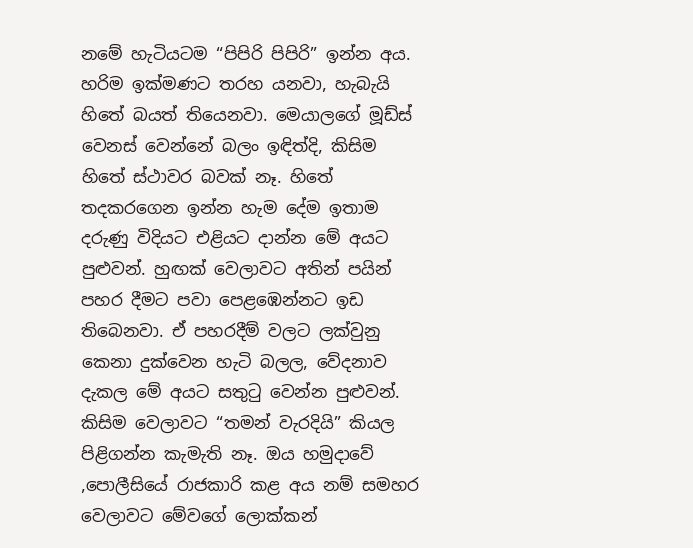නමේ හැ‍ටිය‍ටම “පිපිරි පිපිරි” ඉන්න අය. හරිම ඉක්මණට තරහ යනවා, හැබැයි හිතේ බයත් තියෙනවා. මෙයාලගේ මූඩ්ස් වෙනස් වෙන්නේ බලං ඉඳිත්දි, කිසිම හිතේ ස්ථාවර බවක් නෑ. හිතේ තදකරගෙන ඉන්න හැම දේම ඉතාම දරුණු විදියට එළියට දාන්න මේ අයට පුළුවන්. හුඟක් වෙලාවට අතින් පයින් පහර දීමට පවා පෙළඹෙන්නට ඉඩ තිබෙනවා. ඒ පහරදීම් වලට ලක්වුනු කෙනා දුක්වෙන හැටි බලල, වේදනාව දැකල මේ අයට සතුටු වෙන්න පුළුවන්. කිසිම වෙලාවට “තමන්‍ වැරදියි” කියල පිළිගන්න කැමැති නෑ. ඔය හමුදාවේ ,පොලීසියේ රාජකාරි කළ අය නම් සමහර වෙලාවට මේවගේ ලොක්කන්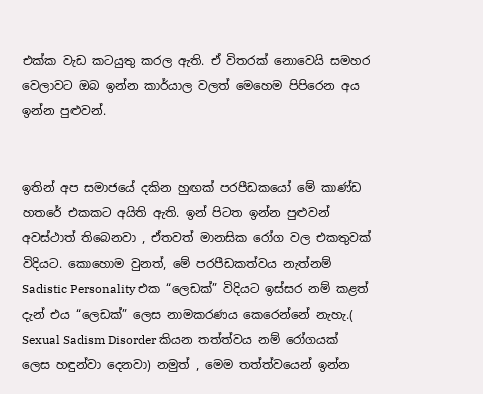එක්ක වැඩ කටයුතු කරල ඇති. ඒ විතරක් නොවෙයි සමහර වෙලාවට ඔබ ඉන්න කාර්යාල වලත් මෙහෙම පිපිරෙන අය ඉන්න පුළුවන්.


ඉතින් අප සමාජයේ දකින හුඟක් පරපීඩකයෝ මේ කාණ්ඩ හතරේ එකකට අයිති ඇති. ඉන් පිටත ඉන්න පුළුවන් අවස්ථාත් තිබෙනවා , ඒතවත් මානසික රෝග වල එකතුවක් විදියට. කොහොම වුනත්, මේ පරපීඩකත්වය නැත්නම් Sadistic Personality එක “ලෙඩක්” විදියට ඉස්සර නම් කළත් දැන් එය “ලෙඩක්” ලෙස නාමකරණය කෙරෙන්නේ නැහැ.( Sexual Sadism Disorder කියන තත්ත්වය නම් රෝගයක් ලෙස හඳුන්වා දෙනවා) නමුත් , මෙම තත්ත්වයෙන් ඉන්න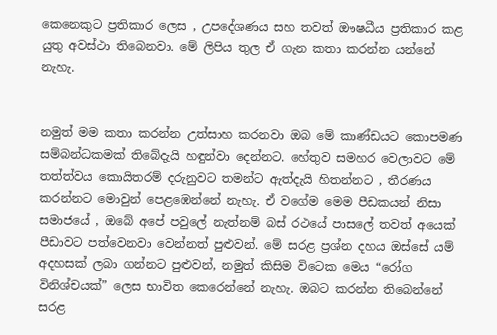කෙනෙකුට ප්‍රතිකාර ලෙස , උපදේශණය සහ තවත් ඖෂධීය ප්‍රතිකාර කළ යුතු අවස්ථා තිබෙනවා. මේ ලිපිය තුල ඒ ගැන කතා කරන්න යන්නේ නැහැ.


නමුත් මම කතා කරන්න උත්සාහ කරනවා ඔබ මේ කාණ්ඩයට කොපමණ සම්බන්ධකමක් තිබේදැයි හඳුන්වා දෙන්නට. හේතුව සමහර වෙලාවට මේ තත්ත්වය කොයිතරම් දරුනුවට තමන්ට ඇත්දැයි හිතන්නට , තීරණය කරන්නට මොවුන් පෙළඹෙන්නේ නැහැ. ඒ වගේම මෙම පීඩකයන් නිසා සමාජයේ , ඔබේ අපේ පවුලේ නැත්නම් බස් රථයේ පාසලේ තවත් අයෙක් පීඩාවට පත්වෙනවා වෙන්නත් පුළුවන්. මේ සරළ ප්‍රශ්න දහය ඔස්සේ යම් අදහසක් ලබා ගන්නට පුළුවන්, නමුත් කිසිම විටෙක මෙය “රෝග විනිශ්චයක්” ලෙස භාවිත කෙරෙන්නේ නැහැ. ඔබට කරන්න තිබෙන්නේ සරළ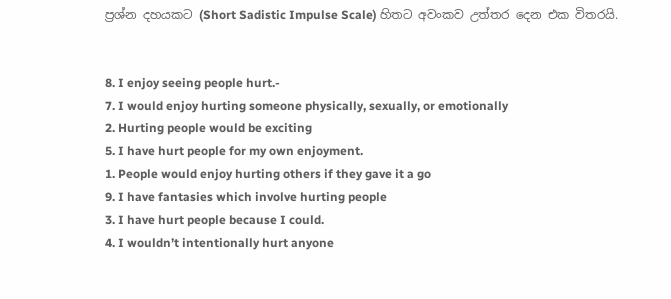ප්‍රශ්න දහයකට (Short Sadistic Impulse Scale) හිතට අවංකව උත්තර දෙන එක විතරයි.


8. I enjoy seeing people hurt.-
7. I would enjoy hurting someone physically, sexually, or emotionally
2. Hurting people would be exciting
5. I have hurt people for my own enjoyment.
1. People would enjoy hurting others if they gave it a go
9. I have fantasies which involve hurting people
3. I have hurt people because I could.
4. I wouldn’t intentionally hurt anyone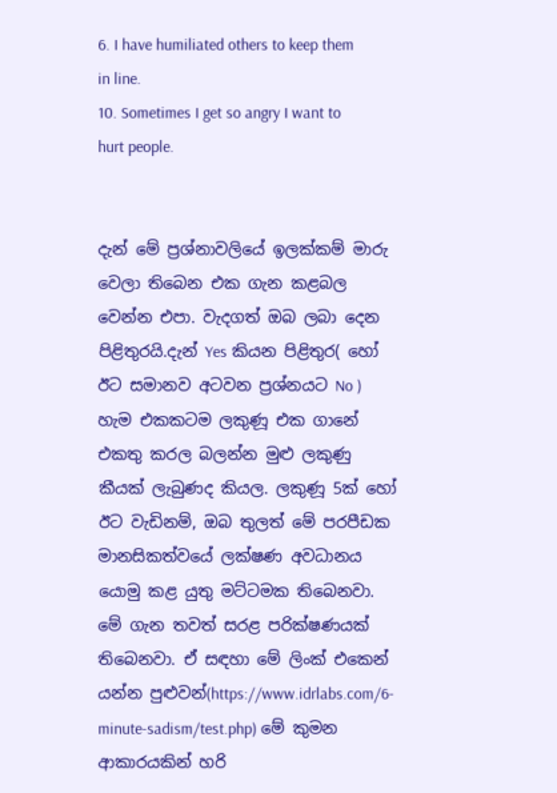6. I have humiliated others to keep them in line.
10. Sometimes I get so angry I want to hurt people.


දැන් මේ ප්‍රශ්නාවලියේ ඉලක්කම් මාරු වෙලා තිබෙන එක ගැන කළබල වෙන්න එපා. වැදගත් ඔබ ලබා දෙන පිළිතුරයි.දැන් Yes කියන පිළිතුර( හෝ ඊට සමානව අටවන ප්‍රශ්නයට No ) හැම එකකටම ලකුණූ එක ගානේ එකතු කරල බලන්න මුළු ලකුණු කීයක් ලැබුණද කියල. ලකුණූ 5ක් හෝ ඊට වැඩිනම්, ඔබ තුලත් මේ පරපීඩක මානසිකත්වයේ ලක්ෂණ අවධානය යොමු කළ යුතු මට්ටමක තිබෙනවා. මේ ගැන තවත් සරළ පරික්ෂණයක් තිබෙනවා. ඒ සඳහා මේ ලිංක් එකෙන් යන්න පුළුවන්(https://www.idrlabs.com/6-minute-sadism/test.php) මේ කුමන ආකාරයකින් හරි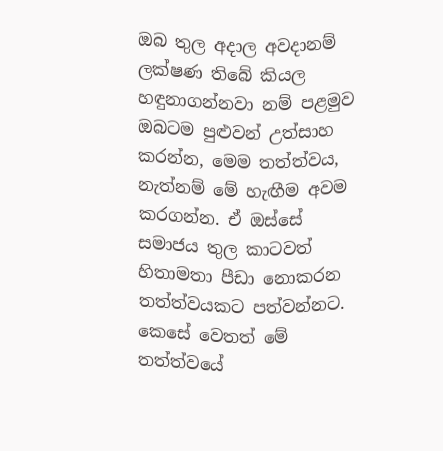ඔබ තුල අදාල අවදානම් ලක්ෂණ තිබේ කියල හඳුනාගන්නවා නම් පළමුව ඔබටම පුළුවන් උත්සාහ කරන්න, මෙම තත්ත්වය, නැත්නම් මේ හැඟීම අවම කරගන්න. ඒ ඔස්සේ සමාජය තුල කාටවත් හිතාමතා පීඩා නොකරන තත්ත්වයකට පත්වන්නට. කෙසේ වෙතත් මේ තත්ත්වයේ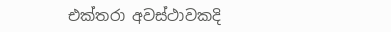එක්තරා අවස්ථාවකදි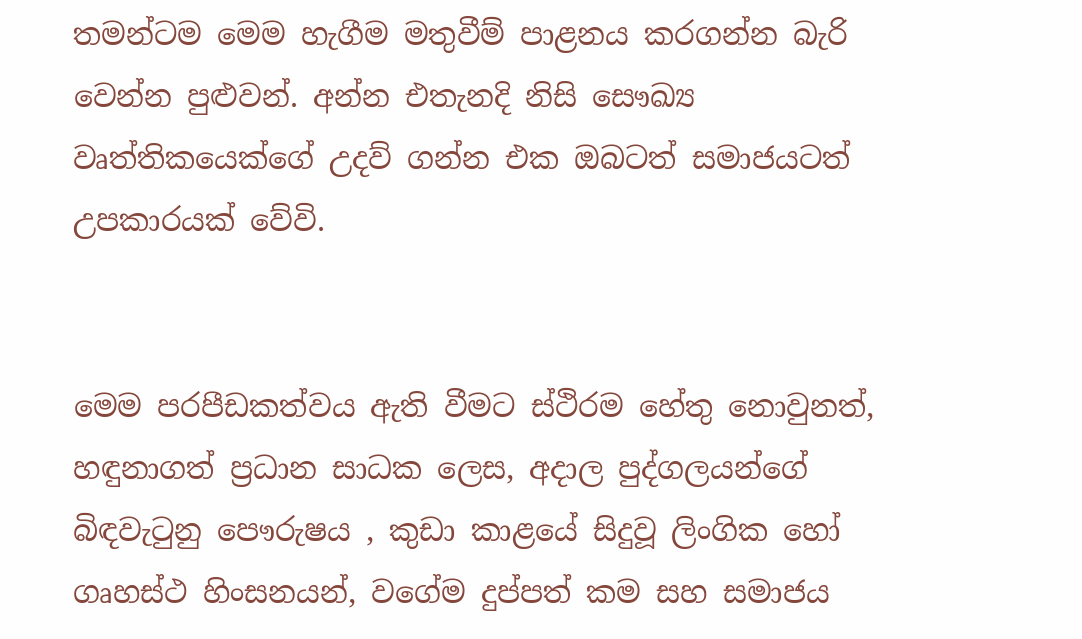තමන්ටම මෙම හැගීම මතුවීම් පාළනය කරගන්න බැරි වෙන්න පුළුවන්. අන්න එතැනදි නිසි සෞඛ්‍ය වෘත්තිකයෙක්ගේ උදව් ගන්න එක ඔබටත් සමාජයටත් උපකාරයක් වේවි.


මෙම පරපීඩකත්වය ඇති වීමට ස්ථිරම හේතු නොවුනත්, හඳුනාගත් ප්‍රධාන සාධක ලෙස, අදාල පුද්ගලයන්ගේ බිඳවැටුනු පෞරුෂය , කුඩා කාළයේ සිදුවූ ලිංගික හෝ ගෘහස්ථ හිංසනයන්, වගේම දුප්පත් කම සහ සමාජය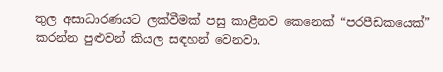තුල අසාධාරණයට ලක්වීමක් පසු කාළීනව කෙනෙක් “පරපීඩකයෙක්” කරන්න පුළුවන් කියල සඳහන් වෙනවා.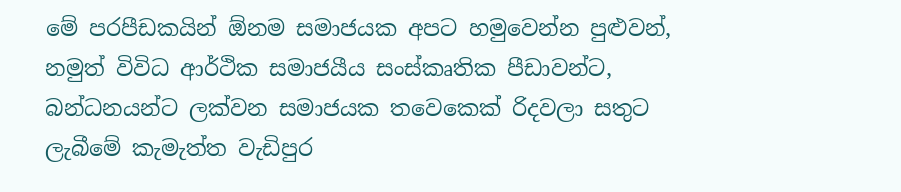මේ පරපීඩකයින් ඕනම සමාජයක අපට හමුවෙන්න පුළුවන්, නමුත් විවිධ ආර්ථික සමාජයීය සංස්කෘතික පීඩාවන්ට, බන්ධනයන්ට ලක්වන සමාජයක තවෙකෙක් රිදවලා සතුට ලැබීමේ කැමැත්ත වැඩිපුර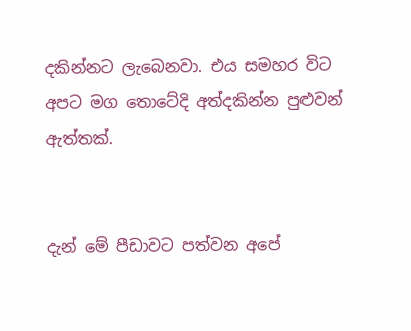දකින්නට ලැබෙනවා. එය සමහර විට අපට මග තොටේදි අත්දකින්න පුළුවන් ඇත්තක්.


දැන් මේ පීඩාවට පත්වන අපේ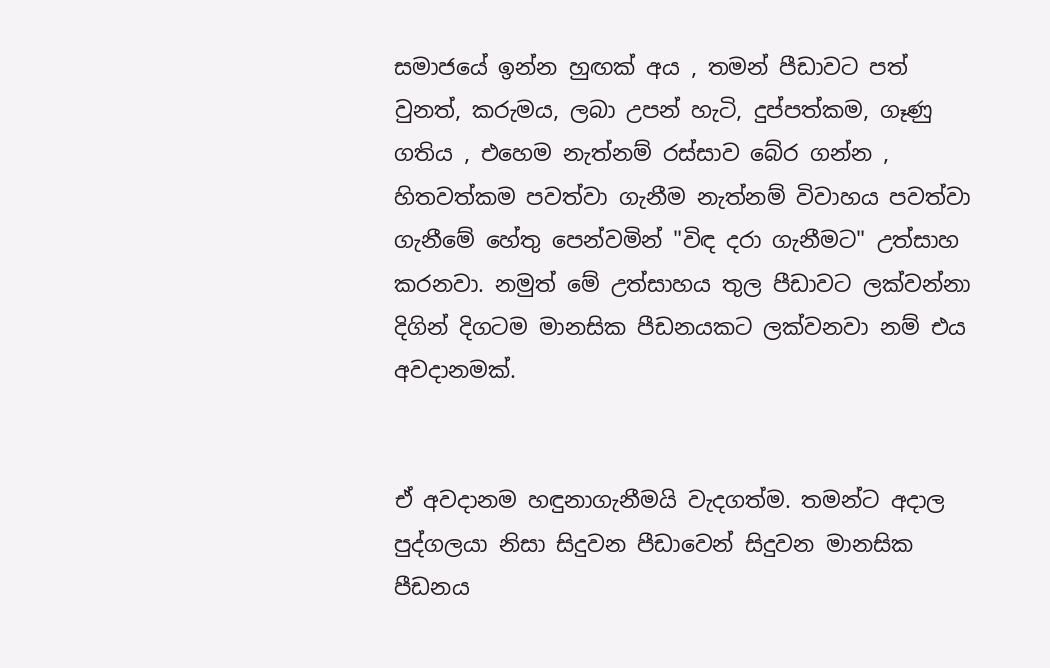සමාජයේ ඉන්න හුඟක් අය , තමන් පීඩාවට පත් වුනත්, කරුමය, ලබා උපන් හැටි, දුප්පත්කම, ගෑණු ගතිය , එහෙම නැත්නම් රස්සාව බේර ගන්න , හිතවත්කම පවත්වා ගැනීම නැත්නම් විවාහය පවත්වා ගැනීමේ හේතු පෙන්වමින් "විඳ දරා ගැනීමට" උත්සාහ කරනවා. නමුත් මේ උත්සාහය තුල පීඩාවට ලක්වන්නා දිගින් දිගටම මානසික පීඩනයකට ලක්වනවා නම් එය අවදානමක්.


ඒ අවදානම හඳුනාගැනීමයි වැදගත්ම. තමන්ට අදාල පුද්ගලයා නිසා සිදුවන පීඩාවෙන් සිදුවන මානසික පීඩනය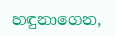හඳුනාගෙන,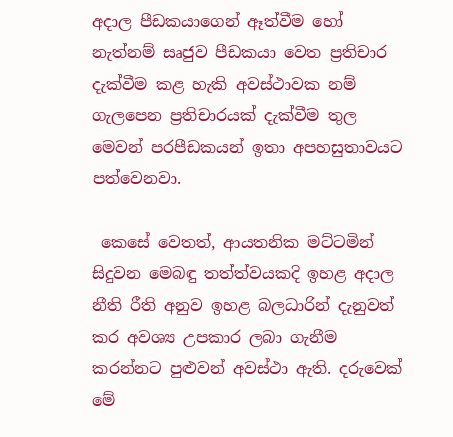අදාල පීඩකයාගෙන් ඈත්වීම හෝ නැත්නම් සෘජුව පීඩකයා වෙත ප්‍රතිචාර දැක්වීම කළ හැකි අවස්ථාවක නම් ගැලපෙන ප්‍රතිචාරයක් දැක්වීම තුල මෙවන් පරපීඩකයන් ඉතා අපහසුතාවයට පත්වෙනවා.

 කෙසේ වෙතත්, ආයතනික මට්ටමින් සිදුවන මෙබඳු තත්ත්වයකදි ඉහළ අදාල නීති රීති අනුව ඉහළ බලධාරින් දැනුවත් කර අවශ්‍ය උපකාර ලබා ගැනීම කරන්නට පුළුවන් අවස්ථා ඇති. දරුවෙක් මේ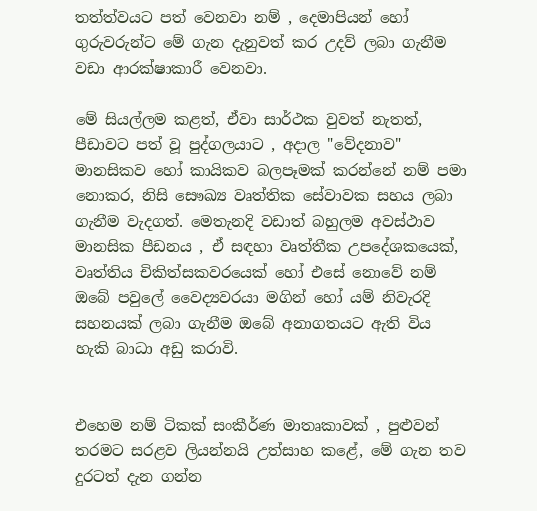තත්ත්වයට පත් වෙනවා නම් , දෙමාපියන් හෝ ගුරුවරුන්ට මේ ගැන දැනුවත් කර උදව් ලබා ගැනීම වඩා ආරක්ෂාකාරී වෙනවා.

මේ සියල්ලම කළත්, ඒවා සාර්ථක වුවත් නැතත්, පීඩාවට පත් වූ පුද්ගලයාට , අදාල "වේදනාව" මානසිකව හෝ කායිකව බලපෑමක් කරන්නේ නම් පමා නොකර, නිසි සෞඛ්‍ය වෘත්තික සේවාවක සහය ලබා ගැනීම වැදගත්. මෙතැනදි වඩාත් බහුලම අවස්ථාව මානසික පීඩනය , ඒ සඳහා වෘත්තීක උපදේශකයෙක්, වෘත්තිය චිකිත්සකවරයෙක් හෝ එසේ නොවේ නම් ඔබේ පවුලේ වෛද්‍යවරයා මගින් හෝ යම් නිවැරදි සහනයක් ලබා ගැනීම ඔබේ අනාගතයට ඇති විය හැකි බාධා අඩු කරාවි.


එහෙම නම් ටිකක් සංකීර්ණ මාතෘකාවක් , පුළුවන් තරමට සරළව ලියන්නයි උත්සාහ කළේ, මේ ගැන තව දුරටත් දැන ගන්න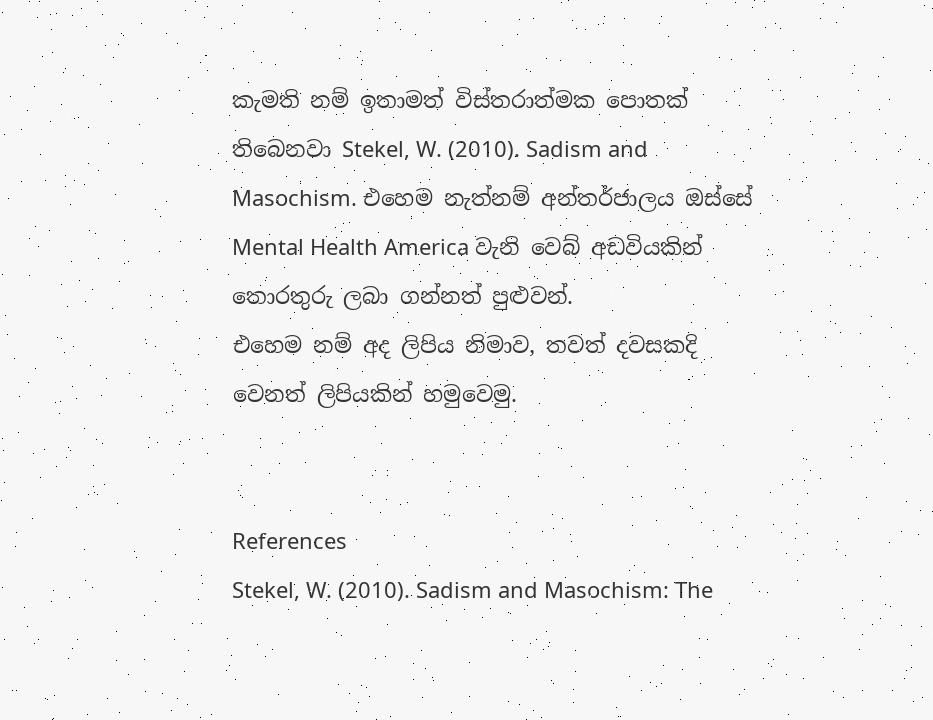කැමති නම් ඉතාමත් විස්තරාත්මක පොතක් තිබෙනවා Stekel, W. (2010). Sadism and Masochism. එහෙම නැත්නම් අන්තර්ජාලය ඔස්සේ Mental Health America වැනි වෙබ් අඩවියකින් තොරතුරු ලබා ගන්නත් පුළුවන්.
එහෙම නම් අද ලිපිය නිමාව, තවත් දවසකදි වෙනත් ලිපියකින් හමුවෙමු.


References
Stekel, W. (2010). Sadism and Masochism: The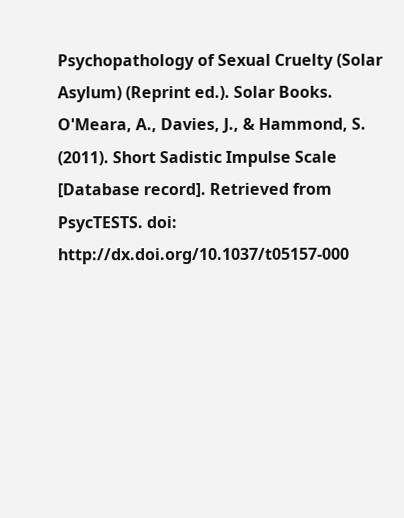Psychopathology of Sexual Cruelty (Solar Asylum) (Reprint ed.). Solar Books.
O'Meara, A., Davies, J., & Hammond, S. (2011). Short Sadistic Impulse Scale [Database record]. Retrieved from PsycTESTS. doi: http://dx.doi.org/10.1037/t05157-000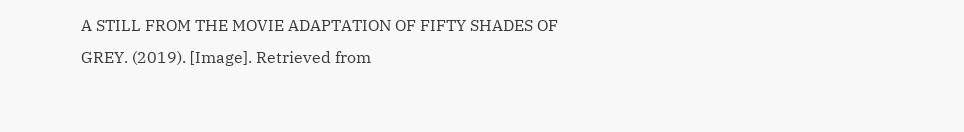A STILL FROM THE MOVIE ADAPTATION OF FIFTY SHADES OF GREY. (2019). [Image]. Retrieved from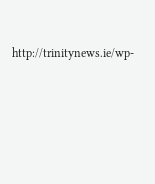http://trinitynews.ie/wp-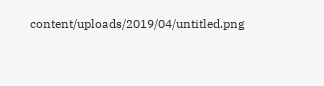content/uploads/2019/04/untitled.png